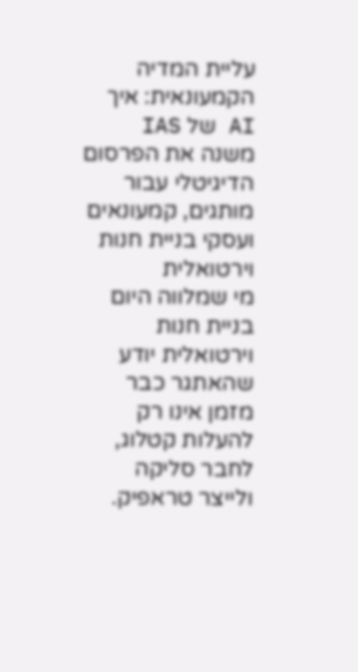עליית המדיה הקמעונאית: איך AI של IAS משנה את הפרסום הדיגיטלי עבור מותגים, קמעונאים ועסקי בניית חנות וירטואלית
מי שמלווה היום בניית חנות וירטואלית יודע שהאתגר כבר מזמן אינו רק להעלות קטלוג, לחבר סליקה ולייצר טראפיק.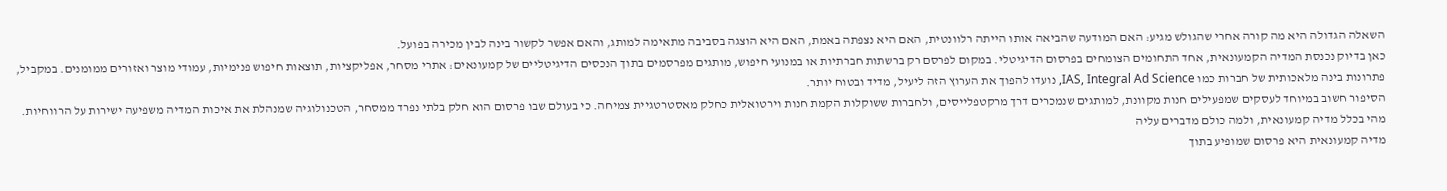השאלה הגדולה היא מה קורה אחרי שהגולש מגיע: האם המודעה שהביאה אותו הייתה רלוונטית, האם היא נצפתה באמת, האם היא הוצגה בסביבה מתאימה למותג, והאם אפשר לקשור בינה לבין מכירה בפועל.
כאן בדיוק נכנסת המדיה הקמעונאית, אחד התחומים הצומחים בפרסום הדיגיטלי. במקום לפרסם רק ברשתות חברתיות או במנועי חיפוש, מותגים מפרסמים בתוך הנכסים הדיגיטליים של קמעונאים: אתרי מסחר, אפליקציות, תוצאות חיפוש פנימיות, עמודי מוצר ואזורים ממומנים. במקביל, פתרונות בינה מלאכותית של חברות כמו IAS, Integral Ad Science, נועדו להפוך את הערוץ הזה ליעיל, מדיד ובטוח יותר.
הסיפור חשוב במיוחד לעסקים שמפעילים חנות מקוונת, למותגים שנמכרים דרך מרקטפלייסים, ולחברות ששוקלות הקמת חנות וירטואלית כחלק מאסטרטגיית צמיחה. כי בעולם שבו פרסום הוא חלק בלתי נפרד ממסחר, הטכנולוגיה שמנהלת את איכות המדיה משפיעה ישירות על הרווחיות.
מהי בכלל מדיה קמעונאית, ולמה כולם מדברים עליה
מדיה קמעונאית היא פרסום שמופיע בתוך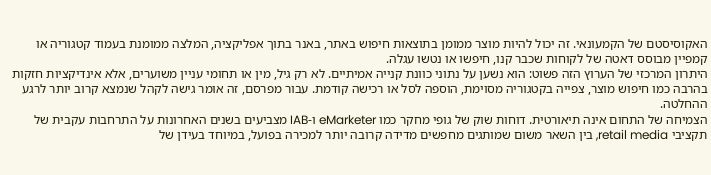האקוסיסטם של הקמעונאי. זה יכול להיות מוצר ממומן בתוצאות חיפוש באתר, באנר בתוך אפליקציה, המלצה ממומנת בעמוד קטגוריה או קמפיין מבוסס דאטה של לקוחות שכבר קנו, חיפשו או נטשו עגלה.
היתרון המרכזי של הערוץ הזה פשוט: הוא נשען על נתוני כוונת קנייה אמיתיים. לא רק גיל, מין או תחומי עניין משוערים, אלא אינדיקציות חזקות בהרבה כמו חיפוש מוצר, צפייה בקטגוריה מסוימת, הוספה לסל או רכישה קודמת. עבור מפרסם, זה אומר גישה לקהל שנמצא קרוב יותר לרגע ההחלטה.
הצמיחה של התחום אינה תיאורטית. דוחות שוק של גופי מחקר כמו eMarketer ו-IAB מצביעים בשנים האחרונות על התרחבות עקבית של תקציבי retail media, בין השאר משום שמותגים מחפשים מדידה קרובה יותר למכירה בפועל, במיוחד בעידן של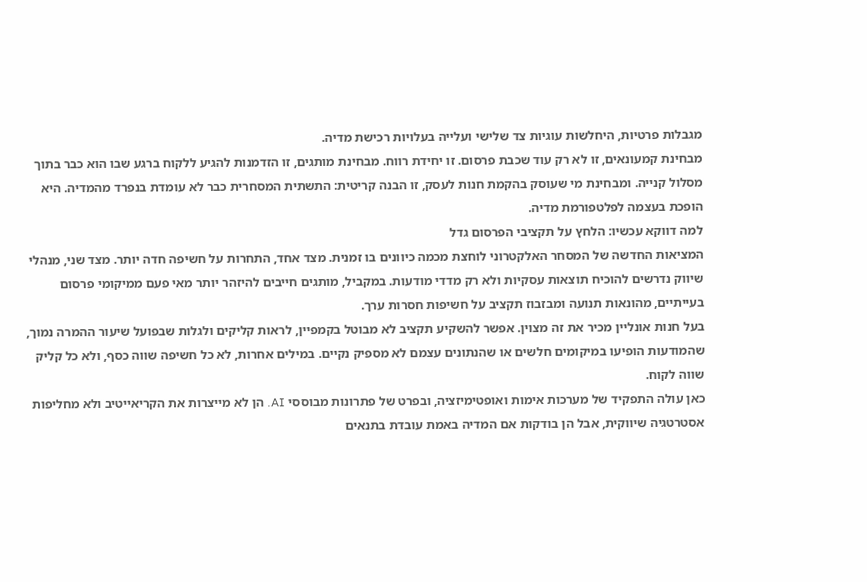מגבלות פרטיות, היחלשות עוגיות צד שלישי ועלייה בעלויות רכישת מדיה.
מבחינת קמעונאים, זו לא רק עוד שכבת פרסום. זו יחידת רווח. מבחינת מותגים, זו הזדמנות להגיע ללקוח ברגע שבו הוא כבר בתוך מסלול קנייה. ומבחינת מי שעוסק בהקמת חנות לעסק, זו הבנה קריטית: התשתית המסחרית כבר לא עומדת בנפרד מהמדיה. היא הופכת בעצמה לפלטפורמת מדיה.
למה דווקא עכשיו: הלחץ על תקציבי הפרסום גדל
המציאות החדשה של המסחר האלקטרוני לוחצת מכמה כיוונים בו זמנית. מצד אחד, התחרות על חשיפה חדה יותר. מצד שני, מנהלי שיווק נדרשים להוכיח תוצאות עסקיות ולא רק מדדי מודעות. במקביל, מותגים חייבים להיזהר יותר מאי פעם ממיקומי פרסום בעייתיים, מהונאות תנועה ומבזבוז תקציב על חשיפות חסרות ערך.
בעל חנות אונליין מכיר את זה מצוין. אפשר להשקיע תקציב לא מבוטל בקמפיין, לראות קליקים ולגלות שבפועל שיעור ההמרה נמוך, שהמודעות הופיעו במיקומים חלשים או שהנתונים עצמם לא מספיק נקיים. במילים אחרות, לא כל חשיפה שווה כסף, ולא כל קליק שווה לקוח.
כאן עולה התפקיד של מערכות אימות ואופטימיזציה, ובפרט של פתרונות מבוססי AI. הן לא מייצרות את הקריאייטיב ולא מחליפות אסטרטגיה שיווקית, אבל הן בודקות אם המדיה באמת עובדת בתנאים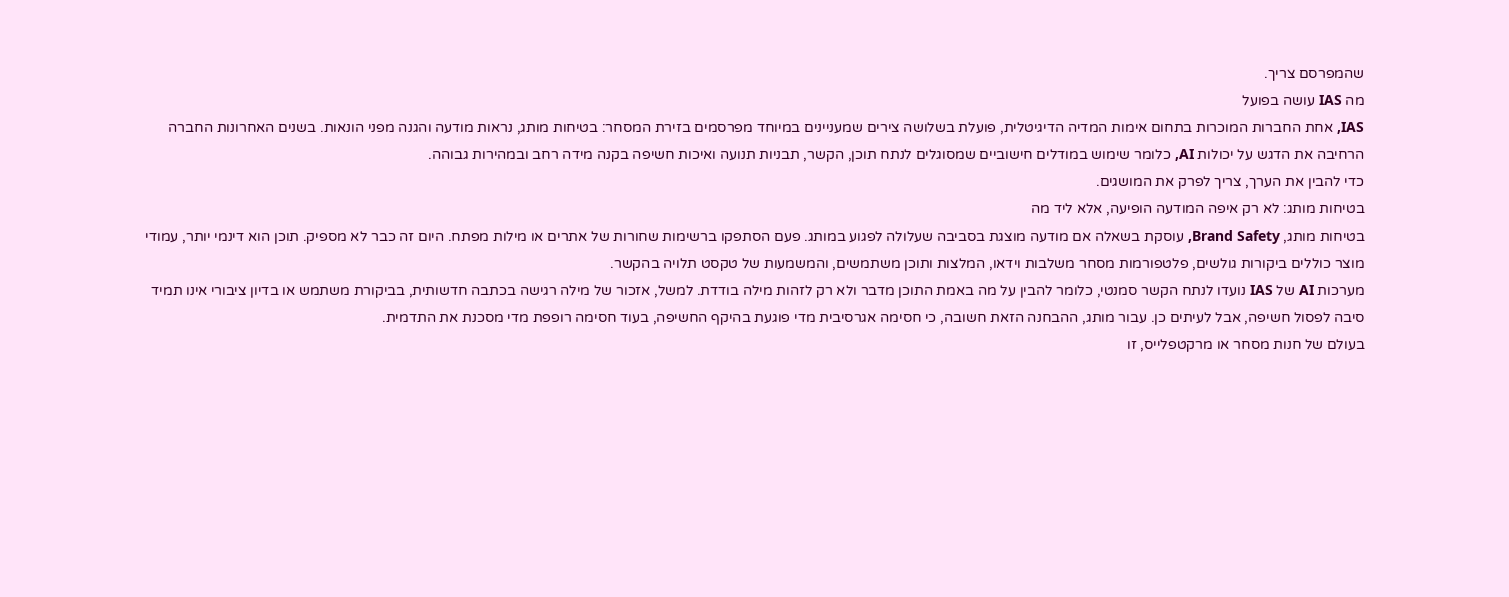שהמפרסם צריך.
מה IAS עושה בפועל
IAS, אחת החברות המוכרות בתחום אימות המדיה הדיגיטלית, פועלת בשלושה צירים שמעניינים במיוחד מפרסמים בזירת המסחר: בטיחות מותג, נראות מודעה והגנה מפני הונאות. בשנים האחרונות החברה הרחיבה את הדגש על יכולות AI, כלומר שימוש במודלים חישוביים שמסוגלים לנתח תוכן, הקשר, תבניות תנועה ואיכות חשיפה בקנה מידה רחב ובמהירות גבוהה.
כדי להבין את הערך, צריך לפרק את המושגים.
בטיחות מותג: לא רק איפה המודעה הופיעה, אלא ליד מה
בטיחות מותג, Brand Safety, עוסקת בשאלה אם מודעה מוצגת בסביבה שעלולה לפגוע במותג. פעם הסתפקו ברשימות שחורות של אתרים או מילות מפתח. היום זה כבר לא מספיק. תוכן הוא דינמי יותר, עמודי מוצר כוללים ביקורות גולשים, פלטפורמות מסחר משלבות וידאו, המלצות ותוכן משתמשים, והמשמעות של טקסט תלויה בהקשר.
מערכות AI של IAS נועדו לנתח הקשר סמנטי, כלומר להבין על מה באמת התוכן מדבר ולא רק לזהות מילה בודדת. למשל, אזכור של מילה רגישה בכתבה חדשותית, בביקורת משתמש או בדיון ציבורי אינו תמיד סיבה לפסול חשיפה, אבל לעיתים כן. עבור מותג, ההבחנה הזאת חשובה, כי חסימה אגרסיבית מדי פוגעת בהיקף החשיפה, בעוד חסימה רופפת מדי מסכנת את התדמית.
בעולם של חנות מסחר או מרקטפלייס, זו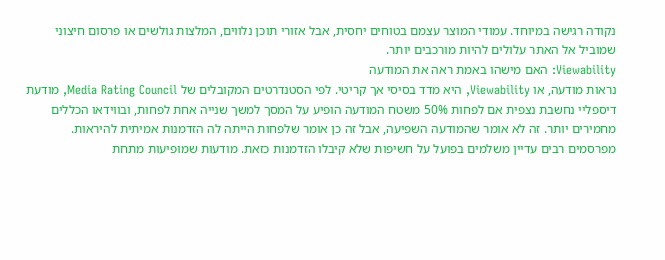נקודה רגישה במיוחד. עמודי המוצר עצמם בטוחים יחסית, אבל אזורי תוכן נלווים, המלצות גולשים או פרסום חיצוני שמוביל אל האתר עלולים להיות מורכבים יותר.
Viewability: האם מישהו באמת ראה את המודעה
נראות מודעה, או Viewability, היא מדד בסיסי אך קריטי. לפי הסטנדרטים המקובלים של Media Rating Council, מודעת דיספליי נחשבת נצפית אם לפחות 50% משטח המודעה הופיע על המסך למשך שנייה אחת לפחות, ובווידאו הכללים מחמירים יותר. זה לא אומר שהמודעה השפיעה, אבל זה כן אומר שלפחות הייתה לה הזדמנות אמיתית להיראות.
מפרסמים רבים עדיין משלמים בפועל על חשיפות שלא קיבלו הזדמנות כזאת. מודעות שמופיעות מתחת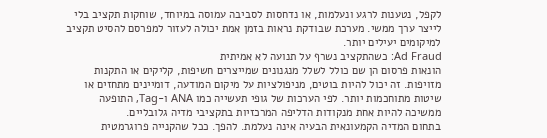לקפל, נטענות לרגע ונעלמות, או נדחסות לסביבה עמוסה במיוחד, שוחקות תקציב בלי לייצר ערך ממשי. מערכת שבודקת נראות בזמן אמת יכולה לעזור למפרסם להסיט תקציב למיקומים יעילים יותר.
Ad Fraud: כשהתקציב נשרף על תנועה לא אמיתית
הונאות פרסום הן שם כולל לשלל מנגנונים שמייצרים חשיפות, קליקים או התקנות מזויפות. זה יכול להיות בוטים, מניפולציות על מיקום המודעה, דומיינים מתחזים או שיטות מתוחכמות יותר. לפי הערכות של גופי תעשייה כמו ANA ו-Tag, התופעה ממשיכה להיות אחת מנקודות הדליפה המרכזיות בתקציבי מדיה גלובליים.
בתחום המדיה הקמעונאית הבעיה אינה נעלמת. להפך. ככל שהקנייה פרוגרמטית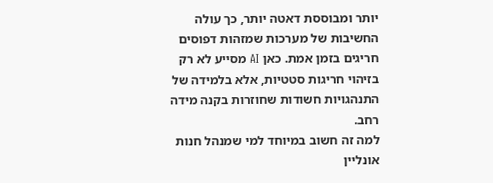יותר ומבוססת דאטה יותר, כך עולה החשיבות של מערכות שמזהות דפוסים חריגים בזמן אמת. כאן AI מסייע לא רק בזיהוי חריגות סטטיות, אלא בלמידה של התנהגויות חשודות שחוזרות בקנה מידה רחב.
למה זה חשוב במיוחד למי שמנהל חנות אונליין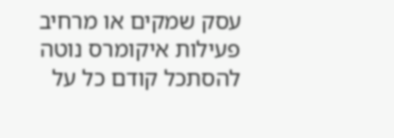עסק שמקים או מרחיב פעילות איקומרס נוטה להסתכל קודם כל על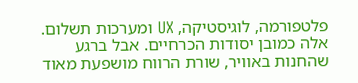פלטפורמה, לוגיסטיקה, UX ומערכות תשלום. אלה כמובן יסודות הכרחיים. אבל ברגע שהחנות באוויר, שורת הרווח מושפעת מאוד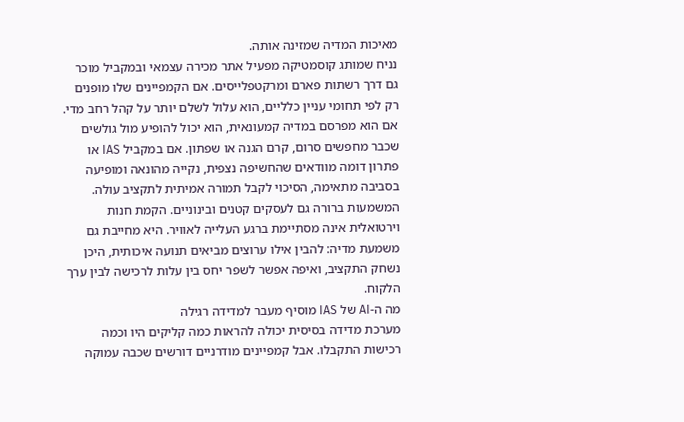מאיכות המדיה שמזינה אותה.
נניח שמותג קוסמטיקה מפעיל אתר מכירה עצמאי ובמקביל מוכר גם דרך רשתות פארם ומרקטפלייסים. אם הקמפיינים שלו מופנים רק לפי תחומי עניין כלליים, הוא עלול לשלם יותר על קהל רחב מדי. אם הוא מפרסם במדיה קמעונאית, הוא יכול להופיע מול גולשים שכבר מחפשים סרום, קרם הגנה או שפתון. אם במקביל IAS או פתרון דומה מוודאים שהחשיפה נצפית, נקייה מהונאה ומופיעה בסביבה מתאימה, הסיכוי לקבל תמורה אמיתית לתקציב עולה.
המשמעות ברורה גם לעסקים קטנים ובינוניים. הקמת חנות וירטואלית אינה מסתיימת ברגע העלייה לאוויר. היא מחייבת גם משמעת מדיה: להבין אילו ערוצים מביאים תנועה איכותית, היכן נשחק התקציב, ואיפה אפשר לשפר יחס בין עלות לרכישה לבין ערך הלקוח.
מה ה-AI של IAS מוסיף מעבר למדידה רגילה
מערכת מדידה בסיסית יכולה להראות כמה קליקים היו וכמה רכישות התקבלו. אבל קמפיינים מודרניים דורשים שכבה עמוקה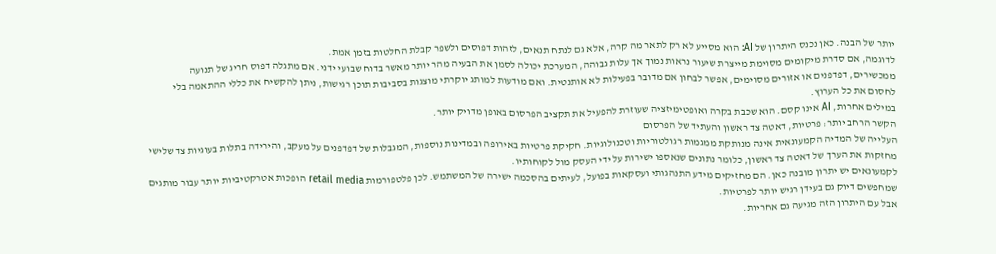יותר של הבנה. כאן נכנס היתרון של AI: הוא מסייע לא רק לתאר מה קרה, אלא גם לנתח תנאים, לזהות דפוסים ולשפר קבלת החלטות בזמן אמת.
לדוגמה, אם סדרת מיקומים מסוימת מייצרת שיעור נראות נמוך אך עלות גבוהה, המערכת יכולה לסמן את הבעיה מהר יותר מאשר בדוח שבועי ידני. אם מתגלה דפוס חריג של תנועה ממכשירים, דפדפנים או אזורים מסוימים, אפשר לבחון אם מדובר בפעילות לא אותנטית. ואם מודעות למותג יוקרתי מוצגות בסביבות תוכן רגישות, ניתן להקשיח את כללי ההתאמה בלי לחסום את כל הערוץ.
במילים אחרות, AI אינו קסם. הוא שכבת בקרה ואופטימיזציה שעוזרת להפעיל את תקציב הפרסום באופן מדויק יותר.
הקשר הרחב יותר: פרטיות, דאטה צד ראשון והעתיד של הפרסום
העלייה של המדיה הקמעונאית אינה מנותקת ממגמות רגולטוריות וטכנולוגיות. חקיקת פרטיות באירופה ובמדינות נוספות, המגבלות של דפדפנים על מעקב, והירידה בתלות בעוגיות צד שלישי מחזקות את הערך של דאטה צד ראשון, כלומר נתונים שנאספו ישירות על ידי העסק מול לקוחותיו.
לקמעונאים יש יתרון מובנה כאן. הם מחזיקים מידע התנהגותי ועסקאות בפועל, לעיתים בהסכמה ישירה של המשתמש. לכן פלטפורמות retail media הופכות אטרקטיביות יותר עבור מותגים שמחפשים דיוק גם בעידן רגיש יותר לפרטיות.
אבל עם היתרון הזה מגיעה גם אחריות.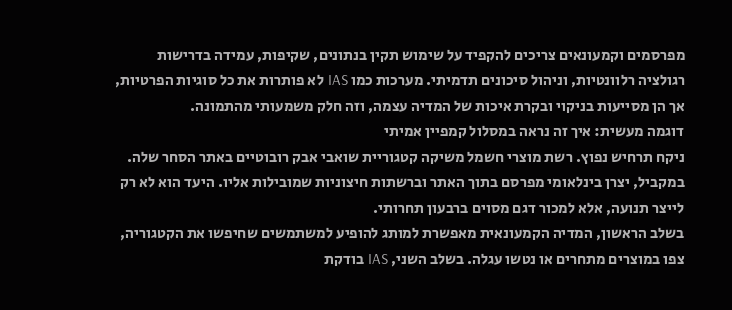מפרסמים וקמעונאים צריכים להקפיד על שימוש תקין בנתונים, שקיפות, עמידה בדרישות רגולציה רלוונטיות, וניהול סיכונים תדמיתי. מערכות כמו IAS לא פותרות את כל סוגיות הפרטיות, אך הן מסייעות בניקוי ובקרת איכות של המדיה עצמה, וזה חלק משמעותי מהתמונה.
דוגמה מעשית: איך זה נראה במסלול קמפיין אמיתי
ניקח תרחיש נפוץ. רשת מוצרי חשמל משיקה קטגוריית שואבי אבק רובוטיים באתר הסחר שלה. במקביל, יצרן בינלאומי מפרסם בתוך האתר וברשתות חיצוניות שמובילות אליו. היעד הוא לא רק לייצר תנועה, אלא למכור דגם מסוים ברבעון תחרותי.
בשלב הראשון, המדיה הקמעונאית מאפשרת למותג להופיע למשתמשים שחיפשו את הקטגוריה, צפו במוצרים מתחרים או נטשו עגלה. בשלב השני, IAS בודקת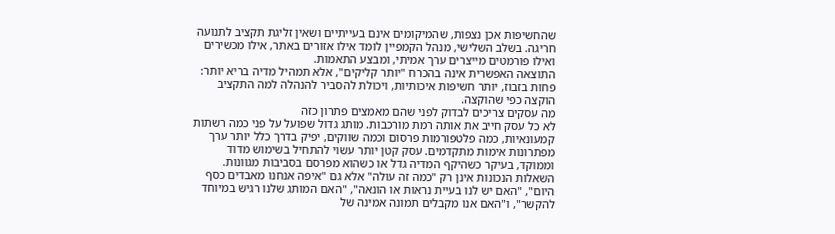שהחשיפות אכן נצפות, שהמיקומים אינם בעייתיים ושאין זליגת תקציב לתנועה חריגה. בשלב השלישי, מנהל הקמפיין לומד אילו אזורים באתר, אילו מכשירים ואילו פורמטים מייצרים ערך אמיתי, ומבצע התאמות.
התוצאה האפשרית אינה בהכרח "יותר קליקים", אלא תמהיל מדיה בריא יותר: פחות בזבוז, יותר חשיפות איכותיות, ויכולת להסביר להנהלה למה התקציב הוקצה כפי שהוקצה.
מה עסקים צריכים לבדוק לפני שהם מאמצים פתרון כזה
לא כל עסק חייב את אותה רמת מורכבות. מותג גדול שפועל על פני כמה רשתות קמעונאיות, כמה פלטפורמות פרסום וכמה שווקים, יפיק בדרך כלל יותר ערך מפתרונות אימות מתקדמים. עסק קטן יותר עשוי להתחיל בשימוש מדוד וממוקד, בעיקר כשהיקף המדיה גדל או כשהוא מפרסם בסביבות מגוונות.
השאלות הנכונות אינן רק "כמה זה עולה" אלא גם "איפה אנחנו מאבדים כסף היום", "האם יש לנו בעיית נראות או הונאה", "האם המותג שלנו רגיש במיוחד להקשר", ו"האם אנו מקבלים תמונה אמינה של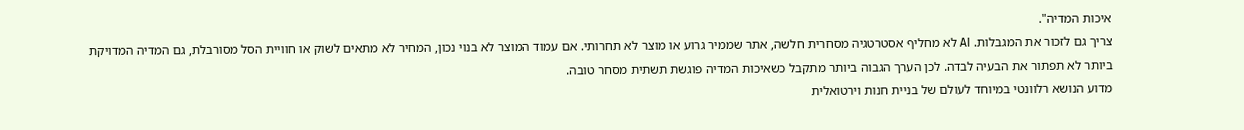איכות המדיה".
צריך גם לזכור את המגבלות. AI לא מחליף אסטרטגיה מסחרית חלשה, אתר שממיר גרוע או מוצר לא תחרותי. אם עמוד המוצר לא בנוי נכון, המחיר לא מתאים לשוק או חוויית הסל מסורבלת, גם המדיה המדויקת ביותר לא תפתור את הבעיה לבדה. לכן הערך הגבוה ביותר מתקבל כשאיכות המדיה פוגשת תשתית מסחר טובה.
מדוע הנושא רלוונטי במיוחד לעולם של בניית חנות וירטואלית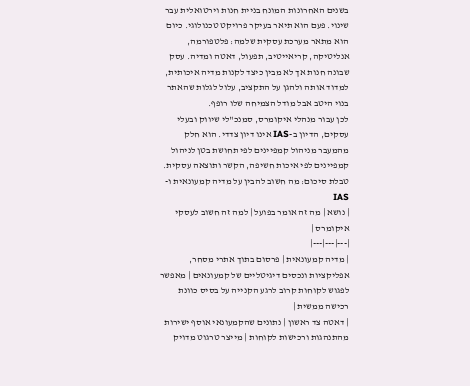בשנים האחרונות המונח בניית חנות וירטואלית עבר שינוי. פעם הוא תיאר בעיקר פרויקט טכנולוגי. כיום הוא מתאר מערכת עסקית שלמה: פלטפורמה, אנליטיקה, קריאייטיב, תפעול, דאטה ומדיה. עסק שבונה חנות אך לא מבין כיצד לקנות מדיה איכותית, למדוד אותה ולהגן על התקציב, עלול לגלות שהאתר בנוי היטב אבל מודל הצמיחה שלו רופף.
לכן עבור מנהלי איקומרס, סמנכ"לי שיווק ובעלי עסקים, הדיון ב-IAS אינו דיון צדדי. הוא חלק מהמעבר מניהול קמפיינים לפי תחושת בטן לניהול קמפיינים לפי איכות חשיפה, הקשר ותוצאה עסקית.
טבלת סיכום: מה חשוב להבין על מדיה קמעונאית ו-IAS
| נושא | מה זה אומר בפועל | למה זה חשוב לעסקי איקומרס |
|---|---|---|
| מדיה קמעונאית | פרסום בתוך אתרי מסחר, אפליקציות ונכסים דיגיטליים של קמעונאים | מאפשר לפגוש לקוחות קרוב לרגע הקנייה על בסיס כוונת רכישה ממשית |
| דאטה צד ראשון | נתונים שהקמעונאי אוסף ישירות מהתנהגות ורכישות לקוחות | מייצר טרגוט מדויק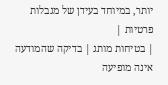יותר, במיוחד בעידן של מגבלות פרטיות |
| בטיחות מותג | בדיקה שהמודעה אינה מופיעה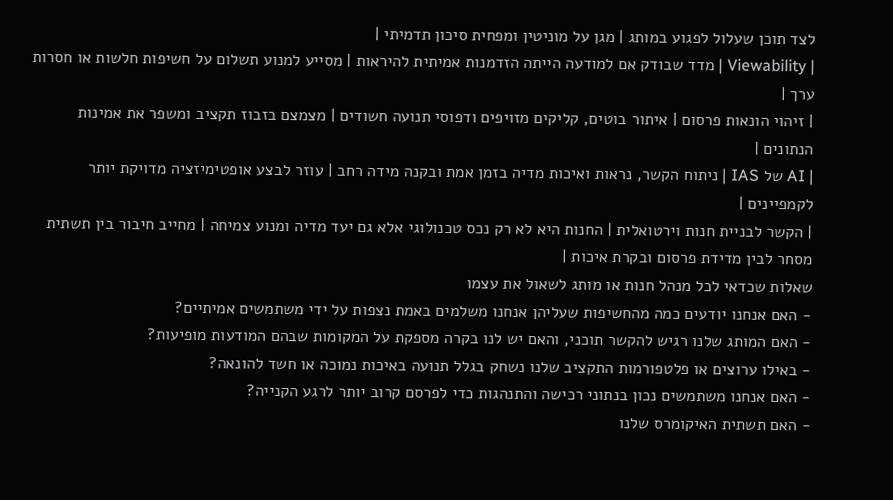לצד תוכן שעלול לפגוע במותג | מגן על מוניטין ומפחית סיכון תדמיתי |
| Viewability | מדד שבודק אם למודעה הייתה הזדמנות אמיתית להיראות | מסייע למנוע תשלום על חשיפות חלשות או חסרות ערך |
| זיהוי הונאות פרסום | איתור בוטים, קליקים מזויפים ודפוסי תנועה חשודים | מצמצם בזבוז תקציב ומשפר את אמינות הנתונים |
| AI של IAS | ניתוח הקשר, נראות ואיכות מדיה בזמן אמת ובקנה מידה רחב | עוזר לבצע אופטימיזציה מדויקת יותר לקמפיינים |
| הקשר לבניית חנות וירטואלית | החנות היא לא רק נכס טכנולוגי אלא גם יעד מדיה ומנוע צמיחה | מחייב חיבור בין תשתית מסחר לבין מדידת פרסום ובקרת איכות |
שאלות שכדאי לכל מנהל חנות או מותג לשאול את עצמו
- האם אנחנו יודעים כמה מהחשיפות שעליהן אנחנו משלמים באמת נצפות על ידי משתמשים אמיתיים?
- האם המותג שלנו רגיש להקשר תוכני, והאם יש לנו בקרה מספקת על המקומות שבהם המודעות מופיעות?
- באילו ערוצים או פלטפורמות התקציב שלנו נשחק בגלל תנועה באיכות נמוכה או חשד להונאה?
- האם אנחנו משתמשים נכון בנתוני רכישה והתנהגות כדי לפרסם קרוב יותר לרגע הקנייה?
- האם תשתית האיקומרס שלנו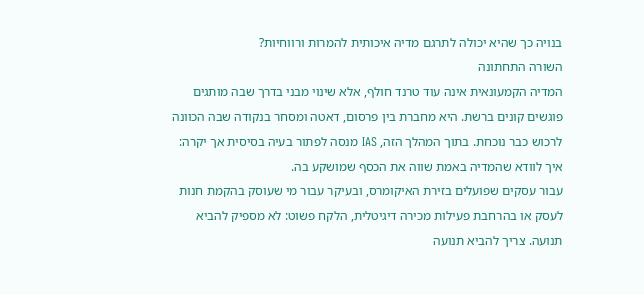בנויה כך שהיא יכולה לתרגם מדיה איכותית להמרות ורווחיות?
השורה התחתונה
המדיה הקמעונאית אינה עוד טרנד חולף, אלא שינוי מבני בדרך שבה מותגים פוגשים קונים ברשת. היא מחברת בין פרסום, דאטה ומסחר בנקודה שבה הכוונה לרכוש כבר נוכחת. בתוך המהלך הזה, IAS מנסה לפתור בעיה בסיסית אך יקרה: איך לוודא שהמדיה באמת שווה את הכסף שמושקע בה.
עבור עסקים שפועלים בזירת האיקומרס, ובעיקר עבור מי שעוסק בהקמת חנות לעסק או בהרחבת פעילות מכירה דיגיטלית, הלקח פשוט: לא מספיק להביא תנועה. צריך להביא תנועה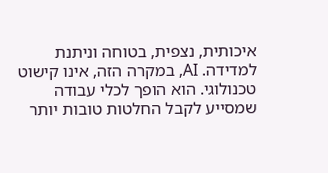איכותית, נצפית, בטוחה וניתנת למדידה. AI, במקרה הזה, אינו קישוט טכנולוגי. הוא הופך לכלי עבודה שמסייע לקבל החלטות טובות יותר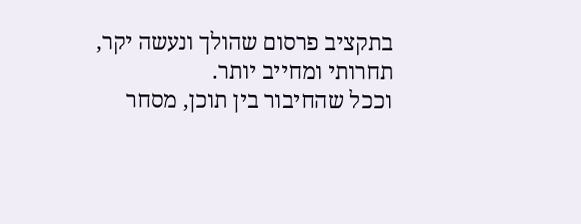בתקציב פרסום שהולך ונעשה יקר, תחרותי ומחייב יותר.
וככל שהחיבור בין תוכן, מסחר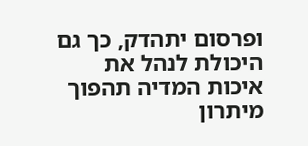ופרסום יתהדק, כך גם היכולת לנהל את איכות המדיה תהפוך מיתרון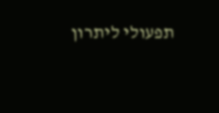תפעולי ליתרון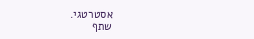אסטרטגי.
שתף